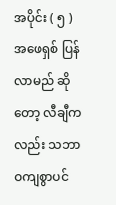အပိုင်း ( ၅ )
အဖေရှစ် ပြန်လာမည် ဆိုတော့ လီချီကလည်း သဘာဝကျစွာပင်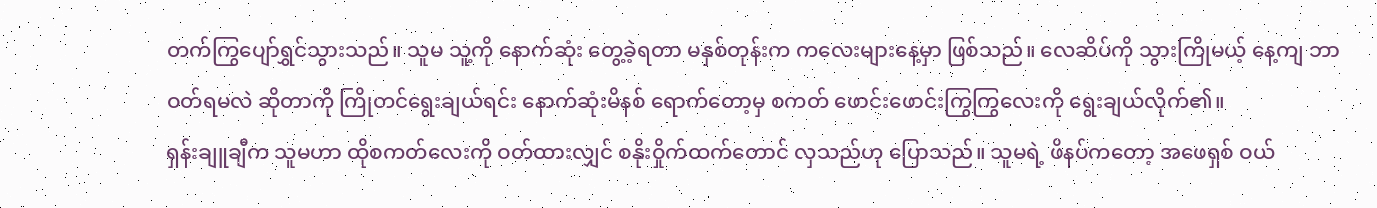တက်ကြွပျော်ရွှင်သွားသည်။ သူမ သူ့ကို နောက်ဆုံး တွေ့ခဲ့ရတာ မနှစ်တုန်းက ကလေးများနေ့မှာ ဖြစ်သည်။ လေဆိပ်ကို သွားကြိုမယ့် နေ့ကျ ဘာဝတ်ရမလဲ ဆိုတာကို ကြိုတင်ရွေးချယ်ရင်း နောက်ဆုံးမိနစ် ရောက်တော့မှ စကတ် ဖောင်းဖောင်းကြွကြွလေးကို ရွေးချယ်လိုက်၏။
ရှန်းချူချီက သူမဟာ ထိုစကတ်လေးကို ဝတ်ထားလျှင် စနိုးဝှိုက်ထက်တောင် လှသည်ဟု ပြောသည်။ သူမရဲ့ ဖိနပ်ကတော့ အဖေရှစ် ဝယ်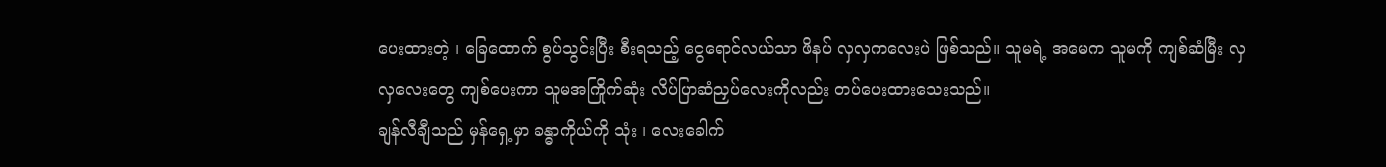ပေးထားတဲ့ ၊ ခြေထောက် စွပ်သွင်းပြီး စီးရသည့် ငွေရောင်လယ်သာ ဖိနပ် လှလှကလေးပဲ ဖြစ်သည်။ သူမရဲ့ အမေက သူမကို ကျစ်ဆံမြီး လှလှလေးတွေ ကျစ်ပေးကာ သူမအကြိုက်ဆုံး လိပ်ပြာဆံညှပ်လေးကိုလည်း တပ်ပေးထားသေးသည်။
ချန်လီချီသည် မှန်ရှေ့မှာ ခန္ဓာကိုယ်ကို သုံး ၊ လေးခေါက်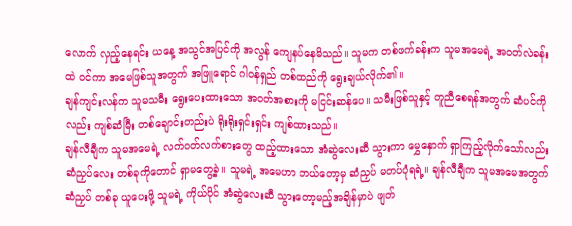လောက် လှည့်နေရင်း ယနေ့ အသွင်အပြင်ကို အလွန် ကျေနပ်နေမိသည်။ သူမက တစ်ဖက်ခန်းက သူမအမေရဲ့ အဝတ်လဲခန်းထဲ ဝင်ကာ အမေဖြစ်သူအတွက် အဖြူရောင် ဂါဝန်ရှည် တစ်ထည်ကို ရွေးချယ်လိုက်၏။
ချန်ကျင်းလန်က သူမသမီး ရွေးပေးထားသော အဝတ်အစားကို မငြင်းဆန်ပေ။ သမီးဖြစ်သူနှင့် တူညီစေရန်အတွက် ဆံပင်ကိုလည်း ကျစ်ဆံမြီး တစ်ချောင်းတည်းပဲ ရိုးရိုးရှင်းရှင်း ကျစ်ထားသည်။
ချန်လီချီက သူမအမေရဲ့ လက်ဝတ်လက်စားတွေ ထည့်ထားသော အံဆွဲလေးဆီ သွားကာ မွှေနှောက် ရှာကြည့်လိုက်သော်လည်း ဆံညှပ်လေး တစ်ခုကိုတောင် ရှာမတွေ့ခဲ့။ သူမရဲ့ အမေဟာ ဘယ်တော့မှ ဆံညှပ် မတပ်ပုံရရဲ့။ ချန်လီချီက သူမအမေအတွက် ဆံညှပ် တစ်ခု ယူပေးဖို့ သူမရဲ့ ကိုယ်ပိုင် အံဆွဲလေးဆီ သွားတော့မည့်အချိန်မှာပဲ ဖျတ်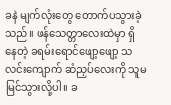ခနဲ မျက်လုံးတွေ တောက်ပသွားခဲ့သည်။ ဖန်သေတ္တာလေးထဲမှာ ရှိနေတဲ့ ခရမ်းရောင်ဖျော့ဖျော့ သလင်းကျောက် ဆံညှပ်လေးကို သူမ မြင်သွားလို့ပါ။ ခ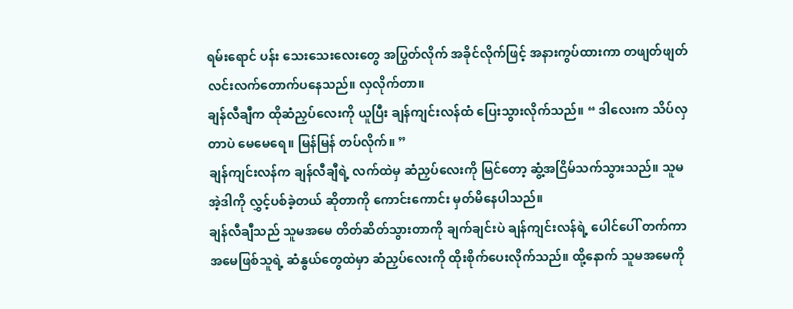ရမ်းရောင် ပန်း သေးသေးလေးတွေ အပြွတ်လိုက် အခိုင်လိုက်ဖြင့် အနားကွပ်ထားကာ တဖျတ်ဖျတ် လင်းလက်တောက်ပနေသည်။ လှလိုက်တာ။
ချန်လီချီက ထိုဆံညှပ်လေးကို ယူပြီး ချန်ကျင်းလန်ထံ ပြေးသွားလိုက်သည်။ “ ဒါလေးက သိပ်လှတာပဲ မေမေရေ။ မြန်မြန် တပ်လိုက်။ ”
ချန်ကျင်းလန်က ချန်လီချီရဲ့ လက်ထဲမှ ဆံညှပ်လေးကို မြင်တော့ ဆွံ့အငြိမ်သက်သွားသည်။ သူမ အဲ့ဒါကို လွှင့်ပစ်ခဲ့တယ် ဆိုတာကို ကောင်းကောင်း မှတ်မိနေပါသည်။
ချန်လီချီသည် သူမအမေ တိတ်ဆိတ်သွားတာကို ချက်ချင်းပဲ ချန်ကျင်းလန်ရဲ့ ပေါင်ပေါ် တက်ကာ အမေဖြစ်သူရဲ့ ဆံနွယ်တွေထဲမှာ ဆံညှပ်လေးကို ထိုးစိုက်ပေးလိုက်သည်။ ထို့နောက် သူမအမေကို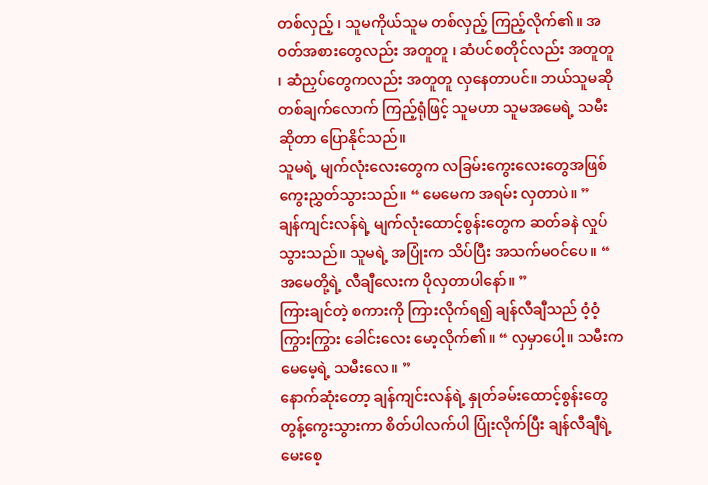တစ်လှည့် ၊ သူမကိုယ်သူမ တစ်လှည့် ကြည့်လိုက်၏။ အဝတ်အစားတွေလည်း အတူတူ ၊ ဆံပင်စတိုင်လည်း အတူတူ ၊ ဆံညှပ်တွေကလည်း အတူတူ လှနေတာပင်။ ဘယ်သူမဆို တစ်ချက်လောက် ကြည့်ရုံဖြင့် သူမဟာ သူမအမေရဲ့ သမီး ဆိုတာ ပြောနိုင်သည်။
သူမရဲ့ မျက်လုံးလေးတွေက လခြမ်းကွေးလေးတွေအဖြစ် ကွေးညွှတ်သွားသည်။ “ မေမေက အရမ်း လှတာပဲ။ ”
ချန်ကျင်းလန်ရဲ့ မျက်လုံးထောင့်စွန်းတွေက ဆတ်ခနဲ လှုပ်သွားသည်။ သူမရဲ့ အပြုံးက သိပ်ပြီး အသက်မဝင်ပေ။ “ အမေတို့ရဲ့ လီချီလေးက ပိုလှတာပါနော်။ ”
ကြားချင်တဲ့ စကားကို ကြားလိုက်ရ၍ ချန်လီချီသည် ဝံ့ဝံ့ကြွားကြွား ခေါင်းလေး မော့လိုက်၏။ “ လှမှာပေါ့။ သမီးက မေမေ့ရဲ့ သမီးလေ။ ”
နောက်ဆုံးတော့ ချန်ကျင်းလန်ရဲ့ နှုတ်ခမ်းထောင့်စွန်းတွေ တွန့်ကွေးသွားကာ စိတ်ပါလက်ပါ ပြုံးလိုက်ပြီး ချန်လီချီရဲ့ မေးစေ့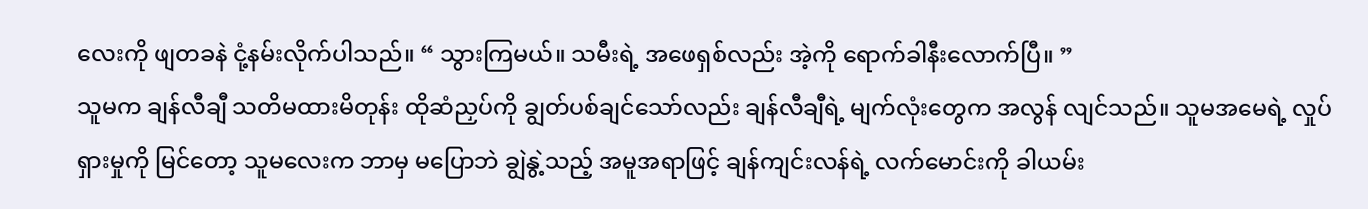လေးကို ဖျတခနဲ ငုံ့နမ်းလိုက်ပါသည်။ “ သွားကြမယ်။ သမီးရဲ့ အဖေရှစ်လည်း အဲ့ကို ရောက်ခါနီးလောက်ပြီ။ ”
သူမက ချန်လီချီ သတိမထားမိတုန်း ထိုဆံညှပ်ကို ချွတ်ပစ်ချင်သော်လည်း ချန်လီချီရဲ့ မျက်လုံးတွေက အလွန် လျင်သည်။ သူမအမေရဲ့ လှုပ်ရှားမှုကို မြင်တော့ သူမလေးက ဘာမှ မပြောဘဲ ချွဲနွဲ့သည့် အမူအရာဖြင့် ချန်ကျင်းလန်ရဲ့ လက်မောင်းကို ခါယမ်း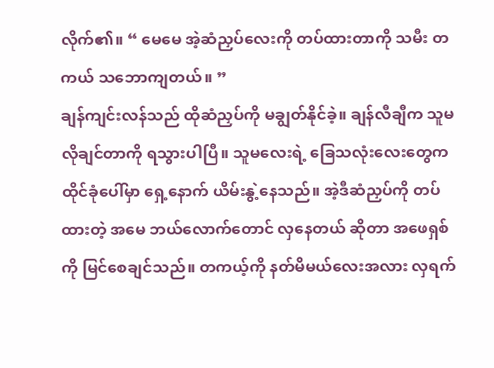လိုက်၏။ “ မေမေ အဲ့ဆံညှပ်လေးကို တပ်ထားတာကို သမီး တကယ် သဘောကျတယ်။ ”
ချန်ကျင်းလန်သည် ထိုဆံညှပ်ကို မချွတ်နိုင်ခဲ့။ ချန်လီချီက သူမ လိုချင်တာကို ရသွားပါပြီ။ သူမလေးရဲ့ ခြေသလုံးလေးတွေက ထိုင်ခုံပေါ်မှာ ရှေ့နောက် ယိမ်းနွဲ့နေသည်။ အဲ့ဒီဆံညှပ်ကို တပ်ထားတဲ့ အမေ ဘယ်လောက်တောင် လှနေတယ် ဆိုတာ အဖေရှစ်ကို မြင်စေချင်သည်။ တကယ့်ကို နတ်မိမယ်လေးအလား လှရက်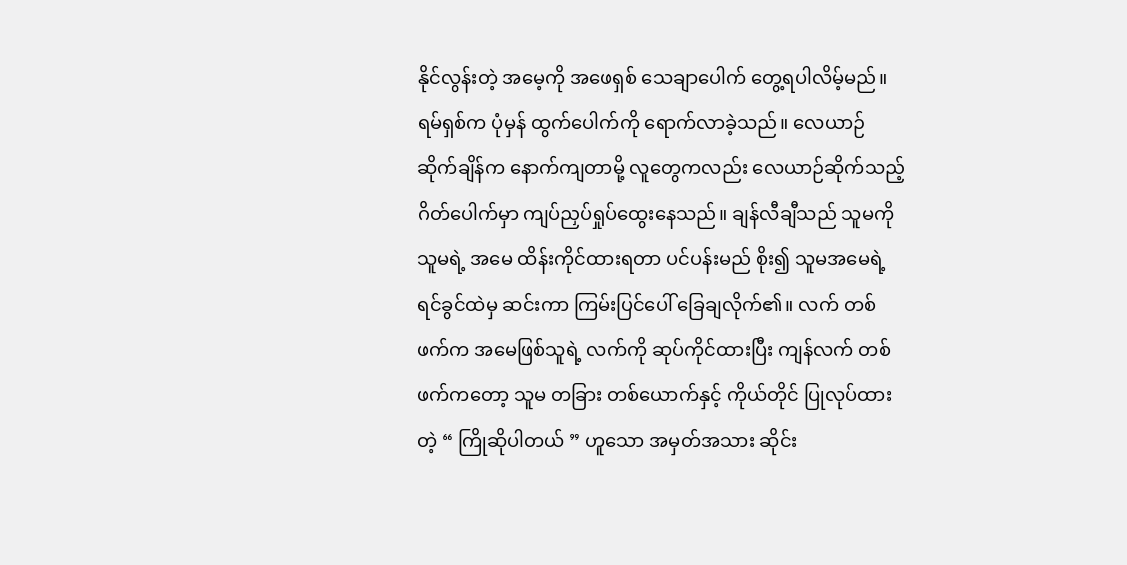နိုင်လွန်းတဲ့ အမေ့ကို အဖေရှစ် သေချာပေါက် တွေ့ရပါလိမ့်မည်။
ရမ်ရှစ်က ပုံမှန် ထွက်ပေါက်ကို ရောက်လာခဲ့သည်။ လေယာဉ်ဆိုက်ချိန်က နောက်ကျတာမို့ လူတွေကလည်း လေယာဉ်ဆိုက်သည့် ဂိတ်ပေါက်မှာ ကျပ်ညှပ်ရှုပ်ထွေးနေသည်။ ချန်လီချီသည် သူမကို သူမရဲ့ အမေ ထိန်းကိုင်ထားရတာ ပင်ပန်းမည် စိုး၍ သူမအမေရဲ့ ရင်ခွင်ထဲမှ ဆင်းကာ ကြမ်းပြင်ပေါ် ခြေချလိုက်၏။ လက် တစ်ဖက်က အမေဖြစ်သူရဲ့ လက်ကို ဆုပ်ကိုင်ထားပြီး ကျန်လက် တစ်ဖက်ကတော့ သူမ တခြား တစ်ယောက်နှင့် ကိုယ်တိုင် ပြုလုပ်ထားတဲ့ “ ကြိုဆိုပါတယ် ” ဟူသော အမှတ်အသား ဆိုင်း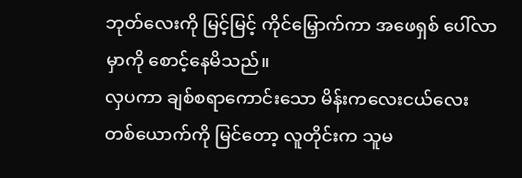ဘုတ်လေးကို မြင့်မြင့် ကိုင်မြှောက်ကာ အဖေရှစ် ပေါ်လာမှာကို စောင့်နေမိသည်။
လှပကာ ချစ်စရာကောင်းသော မိန်းကလေးငယ်လေး တစ်ယောက်ကို မြင်တော့ လူတိုင်းက သူမ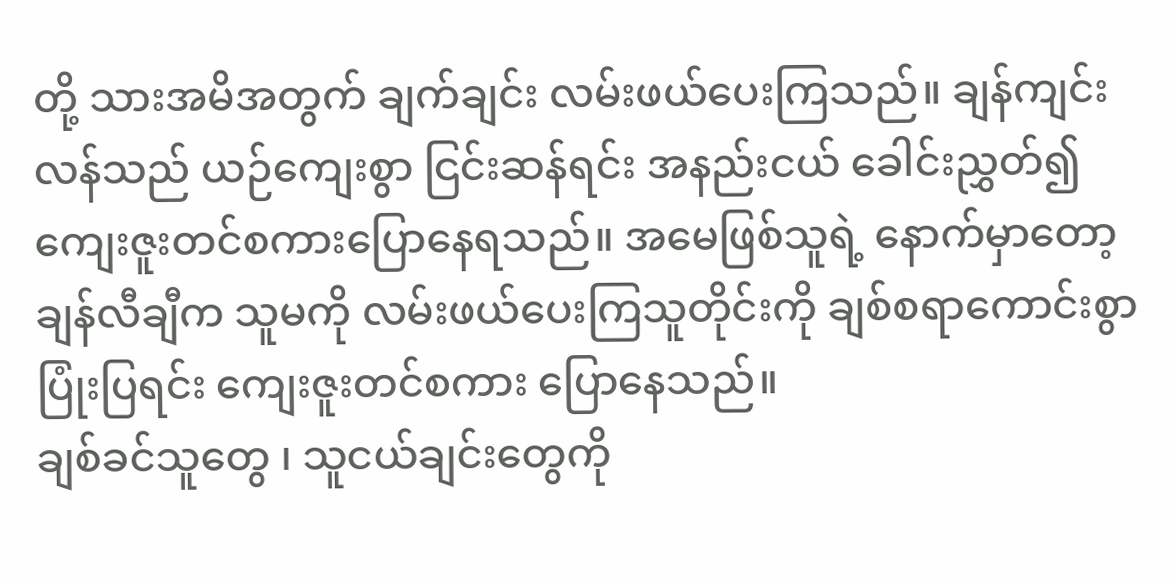တို့ သားအမိအတွက် ချက်ချင်း လမ်းဖယ်ပေးကြသည်။ ချန်ကျင်းလန်သည် ယဉ်ကျေးစွာ ငြင်းဆန်ရင်း အနည်းငယ် ခေါင်းညွှတ်၍ ကျေးဇူးတင်စကားပြောနေရသည်။ အမေဖြစ်သူရဲ့ နောက်မှာတော့ ချန်လီချီက သူမကို လမ်းဖယ်ပေးကြသူတိုင်းကို ချစ်စရာကောင်းစွာ ပြုံးပြရင်း ကျေးဇူးတင်စကား ပြောနေသည်။
ချစ်ခင်သူတွေ ၊ သူငယ်ချင်းတွေကို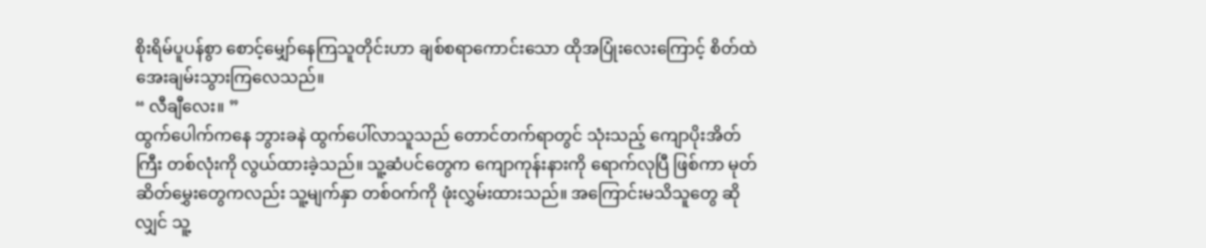စိုးရိမ်ပူပန်စွာ စောင့်မျှော်နေကြသူတိုင်းဟာ ချစ်စရာကောင်းသော ထိုအပြုံးလေးကြောင့် စိတ်ထဲ အေးချမ်းသွားကြလေသည်။
“ လီချီလေး။ ”
ထွက်ပေါက်ကနေ ဘွားခနဲ ထွက်ပေါ်လာသူသည် တောင်တက်ရာတွင် သုံးသည့် ကျောပိုးအိတ်ကြီး တစ်လုံးကို လွယ်ထားခဲ့သည်။ သူ့ဆံပင်တွေက ကျောကုန်းနားကို ရောက်လုပြီ ဖြစ်ကာ မုတ်ဆိတ်မွှေးတွေကလည်း သူ့မျက်နှာ တစ်ဝက်ကို ဖုံးလွှမ်းထားသည်။ အကြောင်းမသိသူတွေ ဆိုလျှင် သူ့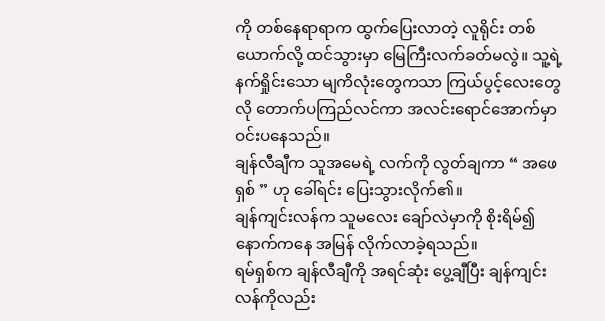ကို တစ်နေရာရာက ထွက်ပြေးလာတဲ့ လူရိုင်း တစ်ယောက်လို့ ထင်သွားမှာ မြေကြီးလက်ခတ်မလွဲ။ သူ့ရဲ့ နက်ရှိုင်းသော မျကိလုံးတွေကသာ ကြယ်ပွင့်လေးတွေလို တောက်ပကြည်လင်ကာ အလင်းရောင်အောက်မှာ ဝင်းပနေသည်။
ချန်လီချီက သူအမေရဲ့ လက်ကို လွတ်ချကာ “ အဖေရှစ် ” ဟု ခေါ်ရင်း ပြေးသွားလိုက်၏။
ချန်ကျင်းလန်က သူမလေး ချော်လဲမှာကို စိုးရိမ်၍ နောက်ကနေ အမြန် လိုက်လာခဲ့ရသည်။
ရမ်ရှစ်က ချန်လီချီကို အရင်ဆုံး ပွေ့ချီပြီး ချန်ကျင်းလန်ကိုလည်း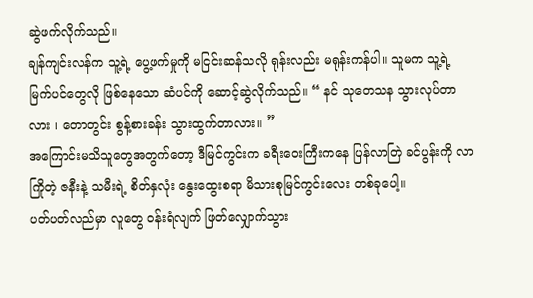ဆွဲဖက်လိုက်သည်။
ချန်ကျင်းလန်က သူ့ရဲ့ ပွေ့ဖက်မှုကို မငြင်းဆန်သလို ရုန်းလည်း မရုန်းကန်ပါ။ သူမက သူ့ရဲ့ မြက်ပင်တွေလို ဖြစ်နေသော ဆံပင်ကို ဆောင့်ဆွဲလိုက်သည်။ “ နင် သုတေသန သွားလုပ်တာလား ၊ တောတွင်း စွန့်စားခန်း သွားထွက်တာလား။ ”
အကြောင်းမသိသူတွေအတွက်တော့ ဒီမြင်ကွင်းက ခရီးဝေးကြီးကနေ ပြန်လာတြဲ ခင်ပွန်းကို လာကြိုတဲ့ ဇနီးနဲ့ သမီးရဲ့ စိတ်နှလုံး နွေးထွေးစရာ မိသားစုမြင်ကွင်းလေး တစ်ခုပေါ့။
ပတ်ပတ်လည်မှာ လူတွေ ဝန်းရံလျက် ဖြတ်လျှောက်သွား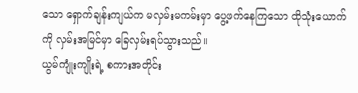သော ရှောက်ချန်းကျယ်က မလှမ်းမကမ်းမှာ ပွေ့ဖက်နေကြသော ထိုသုံးယောက်ကို လှမ်းအမြင်မှာ ခြေလှမ်းရပ်သွားသည်။
ယွမ်ကျုံးကျိုးရဲ့ စကားအတိုင်း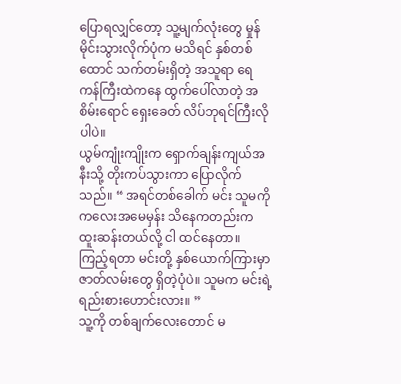ပြောရလျှင်တော့ သူ့မျက်လုံးတွေ မှုန်မိုင်းသွားလိုက်ပုံက မသိရင် နှစ်တစ်ထောင် သက်တမ်းရှိတဲ့ အသူရာ ရေကန်ကြီးထဲကနေ ထွက်ပေါ်လာတဲ့ အစိမ်းရောင် ရှေးခေတ် လိပ်ဘုရင်ကြီးလိုပါပဲ။
ယွမ်ကျုံးကျိုးက ရှောက်ချန်းကျယ်အနီးသို့ တိုးကပ်သွားကာ ပြောလိုက်သည်။ “ အရင်တစ်ခေါက် မင်း သူမကို ကလေးအမေမှန်း သိနေကတည်းက ထူးဆန်းတယ်လို့ ငါ ထင်နေတာ။ ကြည့်ရတာ မင်းတို့ နှစ်ယောက်ကြားမှာ ဇာတ်လမ်းတွေ ရှိတဲ့ပုံပဲ။ သူမက မင်းရဲ့ ရည်းစားဟောင်းလား။ ”
သူ့ကို တစ်ချက်လေးတောင် မ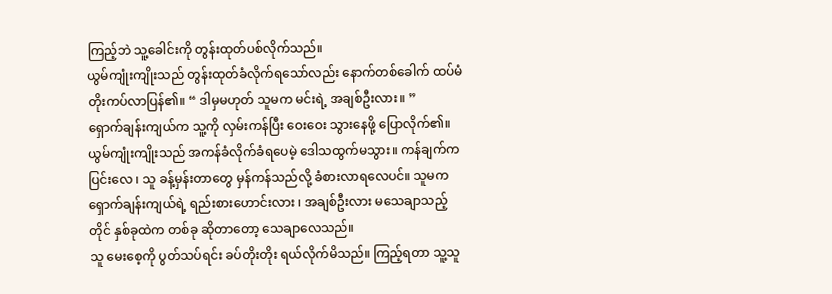ကြည့်ဘဲ သူ့ခေါင်းကို တွန်းထုတ်ပစ်လိုက်သည်။
ယွမ်ကျုံးကျိုးသည် တွန်းထုတ်ခံလိုက်ရသော်လည်း နောက်တစ်ခေါက် ထပ်မံ တိုးကပ်လာပြန်၏။ “ ဒါမှမဟုတ် သူမက မင်းရဲ့ အချစ်ဦးလား။ ”
ရှောက်ချန်းကျယ်က သူ့ကို လှမ်းကန်ပြီး ဝေးဝေး သွားနေဖို့ ပြောလိုက်၏။
ယွမ်ကျုံးကျိုးသည် အကန်ခံလိုက်ခံရပေမဲ့ ဒေါသထွက်မသွား။ ကန်ချက်က ပြင်းလေ ၊ သူ ခန့်မှန်းတာတွေ မှန်ကန်သည်လို့ ခံစားလာရလေပင်။ သူမက ရှောက်ချန်းကျယ်ရဲ့ ရည်းစားဟောင်းလား ၊ အချစ်ဦးလား မသေချာသည့်တိုင် နှစ်ခုထဲက တစ်ခု ဆိုတာတော့ သေချာလေသည်။
သူ မေးစေ့ကို ပွတ်သပ်ရင်း ခပ်တိုးတိုး ရယ်လိုက်မိသည်။ ကြည့်ရတာ သူ့သူ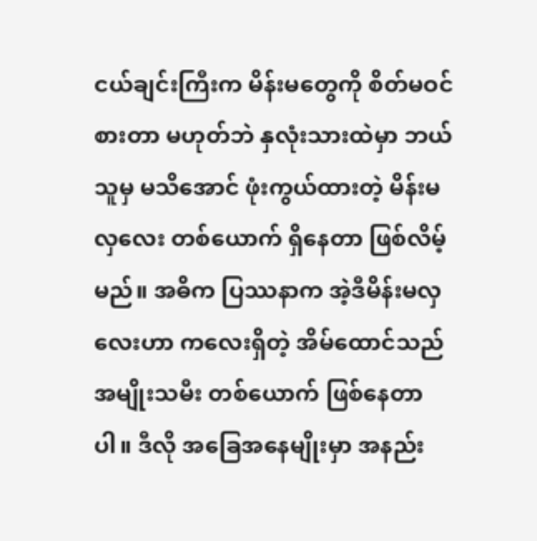ငယ်ချင်းကြီးက မိန်းမတွေကို စိတ်မဝင်စားတာ မဟုတ်ဘဲ နှလုံးသားထဲမှာ ဘယ်သူမှ မသိအောင် ဖုံးကွယ်ထားတဲ့ မိန်းမလှလေး တစ်ယောက် ရှိနေတာ ဖြစ်လိမ့်မည်။ အဓိက ပြဿနာက အဲ့ဒီမိန်းမလှလေးဟာ ကလေးရှိတဲ့ အိမ်ထောင်သည် အမျိုးသမီး တစ်ယောက် ဖြစ်နေတာပါ။ ဒီလို အခြေအနေမျိုးမှာ အနည်း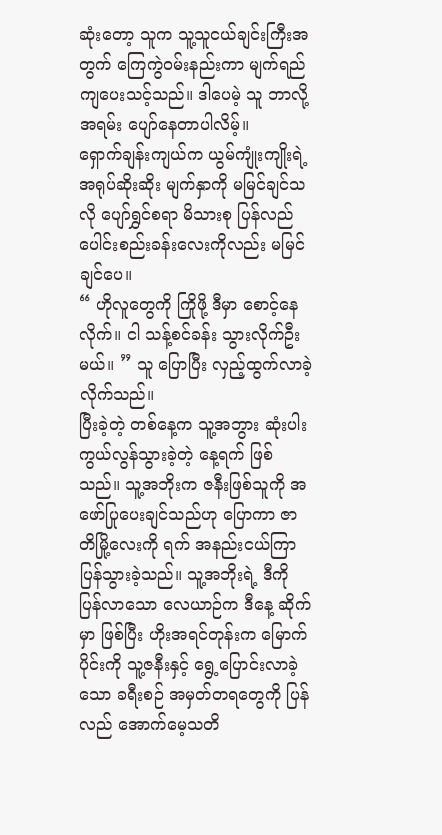ဆုံးတော့ သူက သူ့သူငယ်ချင်းကြီးအတွက် ကြေကွဲဝမ်းနည်းကာ မျက်ရည်ကျပေးသင့်သည်။ ဒါပေမဲ့ သူ ဘာလို့ အရမ်း ပျော်နေတာပါလိမ့်။
ရှောက်ချန်းကျယ်က ယွမ်ကျုံးကျိုးရဲ့ အရုပ်ဆိုးဆိုး မျက်နှာကို မမြင်ချင်သလို ပျော်ရွှင်စရာ မိသားစု ပြန်လည်ပေါင်းစည်းခန်းလေးကိုလည်း မမြင်ချင်ပေ။
“ ဟိုလူတွေကို ကြိုဖို့ ဒီမှာ စောင့်နေလိုက်။ ငါ သန့်စင်ခန်း သွားလိုက်ဦးမယ်။ ” သူ ပြောပြီး လှည့်ထွက်လာခဲ့လိုက်သည်။
ပြီးခဲ့တဲ့ တစ်နေ့က သူ့အဘွား ဆုံးပါးကွယ်လွန်သွားခဲ့တဲ့ နေ့ရက် ဖြစ်သည်။ သူ့အဘိုးက ဇနီးဖြစ်သူကို အဖော်ပြုပေးချင်သည်ဟု ပြောကာ ဇာတိမြို့လေးကို ရက် အနည်းငယ်ကြာ ပြန်သွားခဲ့သည်။ သူ့အဘိုးရဲ့ ဒီကို ပြန်လာသော လေယာဉ်က ဒီနေ့ ဆိုက်မှာ ဖြစ်ပြီး ဟိုးအရင်တုန်းက မြောက်ပိုင်းကို သူ့ဇနီးနှင့် ရွေ့ပြောင်းလာခဲ့သော ခရီးစဉ် အမှတ်တရတွေကို ပြန်လည် အောက်မေ့သတိ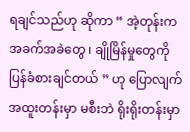ရချင်သည်ဟု ဆိုကာ “ အဲ့တုန်းက အခက်အခဲတွေ ၊ ချိုမြိန်မှုတွေကို ပြန်ခံစားချင်တယ် ” ဟု ပြောလျက် အထူးတန်းမှာ မစီးဘဲ ရိုးရိုးတန်းမှာ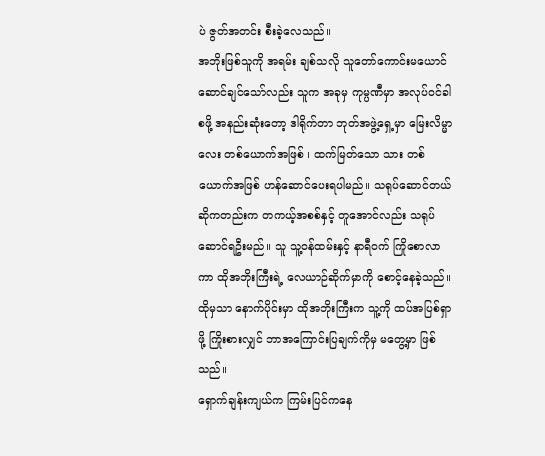ပဲ ဇွတ်အတင်း စီးခဲ့လေသည်။
အဘိုးဖြစ်သူကို အရမ်း ချစ်သလို သူတော်ကောင်းမယောင်ဆောင်ချင်သော်လည်း သူက အခုမှ ကုမ္ပဏီမှာ အလုပ်ဝင်ခါစဖို့ အနည်းဆုံးတော့ ဒါရိုက်တာ ဘုတ်အဖွဲ့ရှေ့မှာ မြေးလိမ္မာလေး တစ်ယောက်အဖြစ် ၊ ထက်မြတ်သော သား တစ်ယောက်အဖြစ် ဟန်ဆောင်ပေးရပါမည်။ သရုပ်ဆောင်တယ် ဆိုကတည်းက တကယ့်အစစ်နှင့် တူအောင်လည်း သရုပ်ဆောင်ရဦးမည်။ သူ သူ့ဝန်ထမ်းနှင့် နာရီဝက် ကြိုစောလာကာ ထိုအဘိုးကြီးရဲ့ လေယာဉ်ဆိုက်မှာကို စောင့်နေခဲ့သည်။ ထိုမှသာ နောက်ပိုင်းမှာ ထိုအဘိုးကြီးက သူ့ကို ထပ်အပြစ်ရှာဖို့ ကြိုးစားလျှင် ဘာအကြောင်းပြချက်ကိုမှ မတွေ့မှာ ဖြစ်သည်။
ရှောက်ချန်းကျယ်က ကြမ်းပြင်ကနေ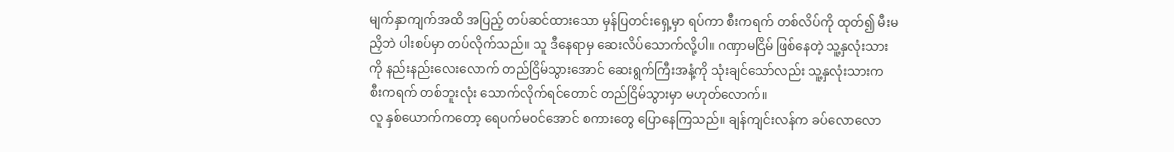မျက်နှာကျက်အထိ အပြည့် တပ်ဆင်ထားသော မှန်ပြတင်းရှေ့မှာ ရပ်ကာ စီးကရက် တစ်လိပ်ကို ထုတ်၍ မီးမညှိဘဲ ပါးစပ်မှာ တပ်လိုက်သည်။ သူ ဒီနေရာမှ ဆေးလိပ်သောက်လို့ပါ။ ဂဏှာမငြိမ် ဖြစ်နေတဲ့ သူ့နှလုံးသားကို နည်းနည်းလေးလောက် တည်ငြိမ်သွားအောင် ဆေးရွက်ကြီးအနံ့ကို သုံးချင်သော်လည်း သူ့နှလုံးသားက စီးကရက် တစ်ဘူးလုံး သောက်လိုက်ရင်တောင် တည်ငြိမ်သွားမှာ မဟုတ်လောက်။
လူ နှစ်ယောက်ကတော့ ရေပက်မဝင်အောင် စကားတွေ ပြောနေကြသည်။ ချန်ကျင်းလန်က ခပ်လောလော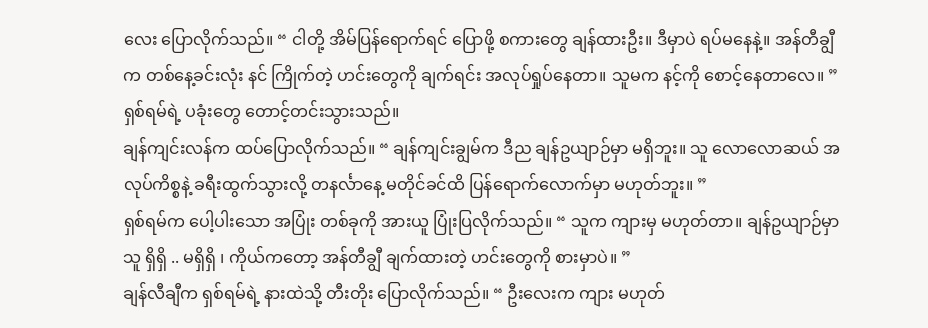လေး ပြောလိုက်သည်။ “ ငါတို့ အိမ်ပြန်ရောက်ရင် ပြောဖို့ စကားတွေ ချန်ထားဦး။ ဒီမှာပဲ ရပ်မနေနဲ့။ အန်တီချွီက တစ်နေ့ခင်းလုံး နင် ကြိုက်တဲ့ ဟင်းတွေကို ချက်ရင်း အလုပ်ရှုပ်နေတာ။ သူမက နင့်ကို စောင့်နေတာလေ။ ”
ရှစ်ရမ်ရဲ့ ပခုံးတွေ တောင့်တင်းသွားသည်။
ချန်ကျင်းလန်က ထပ်ပြောလိုက်သည်။ “ ချန်ကျင်းချွမ်က ဒီည ချန်ဥယျာဉ်မှာ မရှိဘူး။ သူ လောလောဆယ် အလုပ်ကိစ္စနဲ့ ခရီးထွက်သွားလို့ တနင်္လာနေ့ မတိုင်ခင်ထိ ပြန်ရောက်လောက်မှာ မဟုတ်ဘူး။ ”
ရှစ်ရမ်က ပေါ့ပါးသော အပြုံး တစ်ခုကို အားယူ ပြုံးပြလိုက်သည်။ “ သူက ကျားမှ မဟုတ်တာ။ ချန်ဥယျာဉ်မှာ သူ ရှိရှိ .. မရှိရှိ ၊ ကိုယ်ကတော့ အန်တီချွီ ချက်ထားတဲ့ ဟင်းတွေကို စားမှာပဲ။ ”
ချန်လီချီက ရှစ်ရမ်ရဲ့ နားထဲသို့ တီးတိုး ပြောလိုက်သည်။ “ ဦးလေးက ကျား မဟုတ်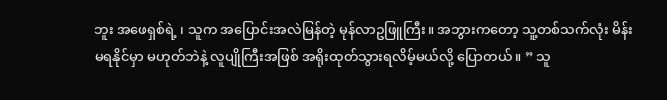ဘူး အဖေရှစ်ရဲ့ ၊ သူက အပြောင်းအလဲမြန်တဲ့ မုန်လာဥဖြူကြီး။ အဘွားကတော့ သူ့တစ်သက်လုံး မိန်းမရနိုင်မှာ မဟုတ်ဘဲနဲ့ လူပျိုကြီးအဖြစ် အရိုးထုတ်သွားရလိမ့်မယ်လို့ ပြောတယ်။ ” သူ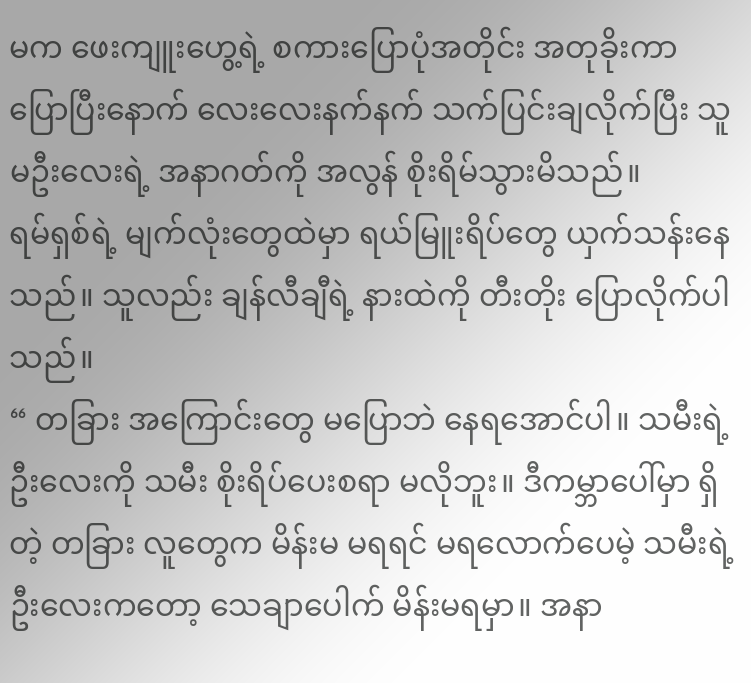မက ဖေးကျူးဟွေ့ရဲ့ စကားပြောပုံအတိုင်း အတုခိုးကာ ပြောပြီးနောက် လေးလေးနက်နက် သက်ပြင်းချလိုက်ပြီး သူမဦးလေးရဲ့ အနာဂတ်ကို အလွန် စိုးရိမ်သွားမိသည်။
ရမ်ရှစ်ရဲ့ မျက်လုံးတွေထဲမှာ ရယ်မြူးရိပ်တွေ ယှက်သန်းနေသည်။ သူလည်း ချန်လီချီရဲ့ နားထဲကို တီးတိုး ပြောလိုက်ပါသည်။
“ တခြား အကြောင်းတွေ မပြောဘဲ နေရအောင်ပါ။ သမီးရဲ့ ဦးလေးကို သမီး စိုးရိပ်ပေးစရာ မလိုဘူး။ ဒီကမ္ဘာပေါ်မှာ ရှိတဲ့ တခြား လူတွေက မိန်းမ မရရင် မရလောက်ပေမဲ့ သမီးရဲ့ ဦးလေးကတော့ သေချာပေါက် မိန်းမရမှာ။ အနာ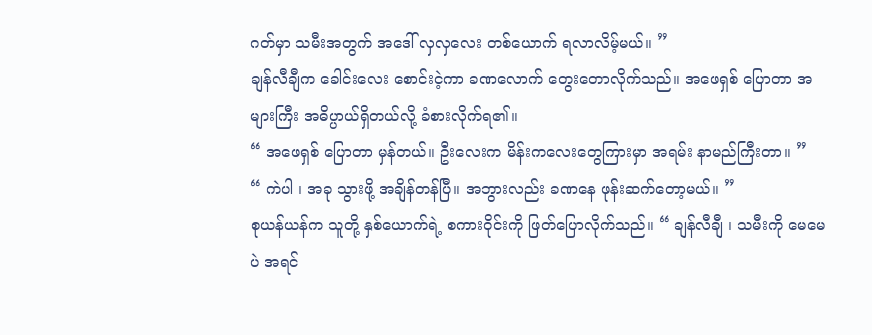ဂတ်မှာ သမီးအတွက် အဒေါ် လှလှလေး တစ်ယောက် ရလာလိမ့်မယ်။ ”
ချန်လီချီက ခေါင်းလေး စောင်းငဲ့ကာ ခဏလောက် တွေးတောလိုက်သည်။ အဖေရှစ် ပြောတာ အများကြီး အဓိပ္ပာယ်ရှိတယ်လို့ ခံစားလိုက်ရ၏။
“ အဖေရှစ် ပြောတာ မှန်တယ်။ ဦးလေးက မိန်းကလေးတွေကြားမှာ အရမ်း နာမည်ကြီးတာ။ ”
“ ကဲပါ ၊ အခု သွားဖို့ အချိန်တန်ပြီ။ အဘွားလည်း ခဏနေ ဖုန်းဆက်တော့မယ်။ ”
စုယန်ယန်က သူတို့ နှစ်ယောက်ရဲ့ စကားဝိုင်းကို ဖြတ်ပြောလိုက်သည်။ “ ချန်လီချီ ၊ သမီးကို မေမေပဲ အရင်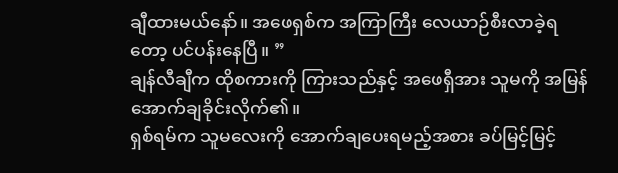ချီထားမယ်နော်။ အဖေရှစ်က အကြာကြီး လေယာဉ်စီးလာခဲ့ရတော့ ပင်ပန်းနေပြီ။ ”
ချန်လီချီက ထိုစကားကို ကြားသည်နှင့် အဖေရှီအား သူမကို အမြန် အောက်ချခိုင်းလိုက်၏။
ရှစ်ရမ်က သူမလေးကို အောက်ချပေးရမည့်အစား ခပ်မြင့်မြင့်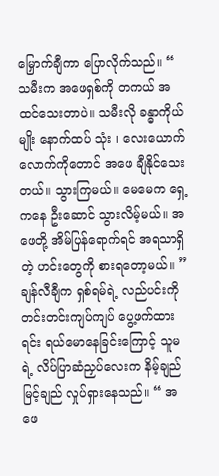မြှောက်ချီကာ ပြောလိုက်သည်။ “ သမီးက အဖေရှစ်ကို တကယ် အထင်သေးတာပဲ။ သမီးလို ခန္ဓာကိုယ်မျိုး နောက်ထပ် သုံး ၊ လေးယောက်လောက်ကိုတောင် အဖေ ချီနိုင်သေးတယ်။ သွားကြမယ်။ မေမေက ရှေ့ကနေ ဦးဆောင် သွားလိမ့်မယ်။ အဖေတို့ အိမ်ပြန်ရောက်ရင် အရသာရှိတဲ့ ဟင်းတွေကို စားရတော့မယ်။ ”
ချန်လီချီက ရှစ်ရမ်ရဲ့ လည်ပင်းကို တင်းတင်းကျပ်ကျပ် ပွေ့ဖက်ထားရင်း ရယ်မောနေခြင်းကြောင့် သူမရဲ့ လိပ်ပြာဆံညှပ်လေးက နိမ့်ချည်မြင့်ချည် လှုပ်ရှားနေသည်။ “ အဖေ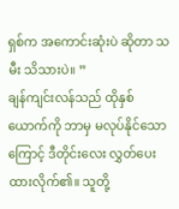ရှစ်က အကောင်းဆုံးပဲ ဆိုတာ သမီး သိသားပဲ။ ”
ချန်ကျင်းလန်သည် ထိုနှစ်ယောက်ကို ဘာမှ မလုပ်နိုင်သောကြောင့် ဒီတိုင်းလေး လွှတ်ပေးထားလိုက်၏။ သူတို့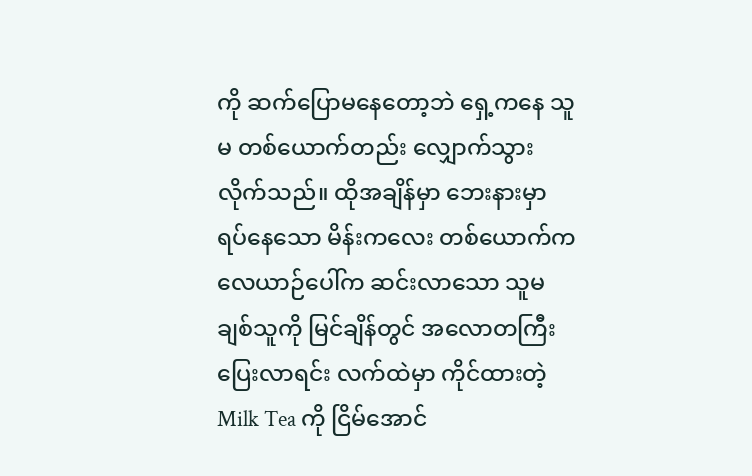ကို ဆက်ပြောမနေတော့ဘဲ ရှေ့ကနေ သူမ တစ်ယောက်တည်း လျှောက်သွားလိုက်သည်။ ထိုအချိန်မှာ ဘေးနားမှာ ရပ်နေသော မိန်းကလေး တစ်ယောက်က လေယာဉ်ပေါ်က ဆင်းလာသော သူမချစ်သူကို မြင်ချိန်တွင် အလောတကြီး ပြေးလာရင်း လက်ထဲမှာ ကိုင်ထားတဲ့ Milk Tea ကို ငြိမ်အောင်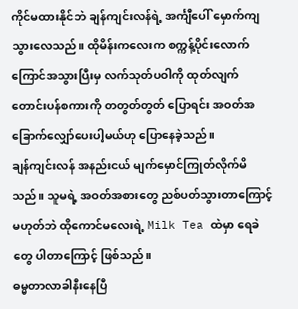ကိုင်မထားနိုင်ဘဲ ချန်ကျင်းလန်ရဲ့ အင်္ကျီပေါ် မှောက်ကျသွားလေသည်။ ထိုမိန်းကလေးက စက္ကန့်ပိုင်းလောက် ကြောင်အသွားပြီးမှ လက်သုတ်ပဝါကို ထုတ်လျက် တောင်းပန်စကားကို တတွတ်တွတ် ပြောရင်း အဝတ်အခြောက်လျှော်ပေးပါ့မယ်ဟု ပြောနေခဲ့သည်။
ချန်ကျင်းလန် အနည်းငယ် မျက်မှောင်ကြုတ်လိုက်မိသည်။ သူမရဲ့ အဝတ်အစားတွေ ညစ်ပတ်သွားတာကြောင့် မဟုတ်ဘဲ ထိုကောင်မလေးရဲ့ Milk Tea ထဲမှာ ရေခဲတွေ ပါတာကြောင့် ဖြစ်သည်။
ဓမ္မတာလာခါနီးနေပြီ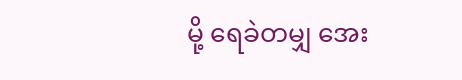မို့ ရေခဲတမျှ အေး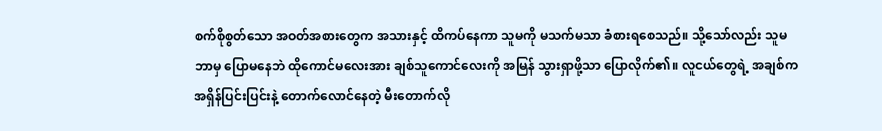စက်စိုစွတ်သော အဝတ်အစားတွေက အသားနှင့် ထိကပ်နေကာ သူမကို မသက်မသာ ခံစားရစေသည်။ သို့သော်လည်း သူမ ဘာမှ ပြောမနေဘဲ ထိုကောင်မလေးအား ချစ်သူကောင်လေးကို အမြန် သွားရှာဖို့သာ ပြောလိုက်၏။ လူငယ်တွေရဲ့ အချစ်က အရှိန်ပြင်းပြင်းနဲ့ တောက်လောင်နေတဲ့ မီးတောက်လို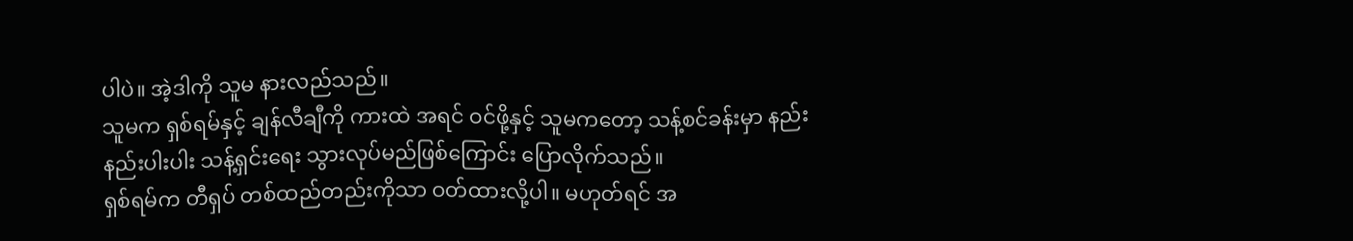ပါပဲ။ အဲ့ဒါကို သူမ နားလည်သည်။
သူမက ရှစ်ရမ်နှင့် ချန်လီချီကို ကားထဲ အရင် ဝင်ဖို့နှင့် သူမကတော့ သန့်စင်ခန်းမှာ နည်းနည်းပါးပါး သန့်ရှင်းရေး သွားလုပ်မည်ဖြစ်ကြောင်း ပြောလိုက်သည်။
ရှစ်ရမ်က တီရှပ် တစ်ထည်တည်းကိုသာ ဝတ်ထားလို့ပါ။ မဟုတ်ရင် အ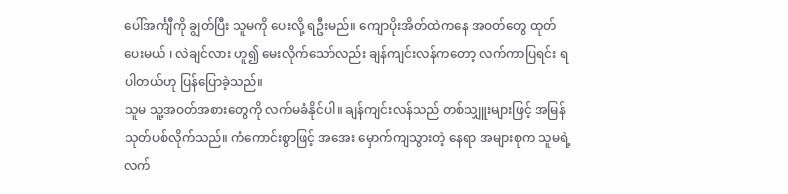ပေါ်အင်္ကျီကို ချွတ်ပြီး သူမကို ပေးလို့ ရဦးမည်။ ကျောပိုးအိတ်ထဲကနေ အဝတ်တွေ ထုတ်ပေးမယ် ၊ လဲချင်လား ဟူ၍ မေးလိုက်သော်လည်း ချန်ကျင်းလန်ကတော့ လက်ကာပြရင်း ရပါတယ်ဟု ပြန်ပြောခဲ့သည်။
သူမ သူ့အဝတ်အစားတွေကို လက်မခံနိုင်ပါ။ ချန်ကျင်းလန်သည် တစ်သျှူးများဖြင့် အမြန် သုတ်ပစ်လိုက်သည်။ ကံကောင်းစွာဖြင့် အအေး မှောက်ကျသွားတဲ့ နေရာ အများစုက သူမရဲ့ လက်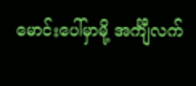မောင်းပေါ်မှာမို့ အင်္ကျီလက်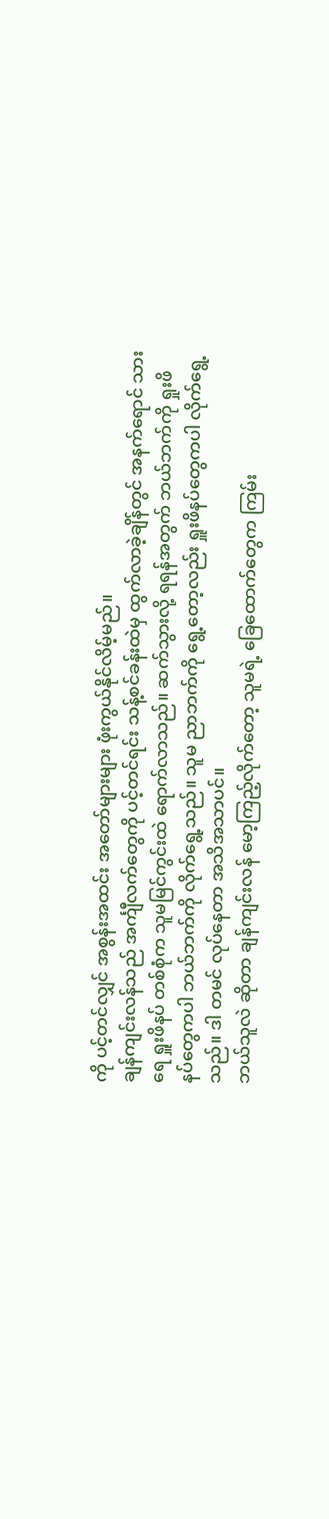ကို ပင့်တင်လျှင် အစွန်းအထင်း အတော်များများ ဖုံးကွယ်နိုင်လိမ့်မည်။
ချန်ကျင်းလန်သည် အင်္ကျီလက်တွေကို ပင့်တင်ရင်း သန့်စင်ခန်းထဲမှ ထွက်လာခဲ့ချိန်တွင် အနက်ရောင် သားရေ ရှူးဖိနပ် တစ်စုံက သူမမြင်ကွင်းထဲ ရောက်လာသည်။ ဆက်သွားလို့ ရရန်အတွက် ဘယ်ဘက်ကို ရှုးဖိနပ်တွေကပါ ဘယ်ဘက်ကို လိုက်ရွေ့သည်။ သူမ ညာဘက်ကို ရွေ့တော့လည်း ရှူးဖိနပ်တွေကပါ လိုက်ရွေ့သည်။ ဒါ တမင် လုပ်နေတာ အသိအသာပင်။
ဘယ်သူလဲ ဆိုတာ ချန်ကျင်းလန် မော့ကြည့်လိုက်တော့ သူမရဲ့ ခြေထောက်တွေက ကြမ်း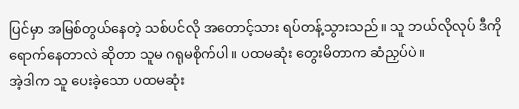ပြင်မှာ အမြစ်တွယ်နေတဲ့ သစ်ပင်လို အတောင့်သား ရပ်တန့်သွားသည်။ သူ ဘယ်လိုလုပ် ဒီကို ရောက်နေတာလဲ ဆိုတာ သူမ ဂရုမစိုက်ပါ။ ပထမဆုံး တွေးမိတာက ဆံညှပ်ပဲ။
အဲ့ဒါက သူ ပေးခဲ့သော ပထမဆုံး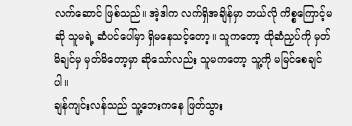လက်ဆောင် ဖြစ်သည်။ အဲ့ဒါက လက်ရှိအချိန်မှာ ဘယ်လို ကိစ္စကြောင့်မဆို သူမရဲ့ ဆံပင်ပေါ်မှာ ရှိမနေသင့်တော့။ သူကတော့ ထိုဆံညှပ်ကို မှတ်မိချင်မှ မှတ်မိတော့မှာ ဆိုသော်လည်း သူမကတော့ သူ့ကို မမြင်စေချင်ပါ။
ချန်ကျင်းလန်သည် သူ့ဘေးကနေ ဖြတ်သွား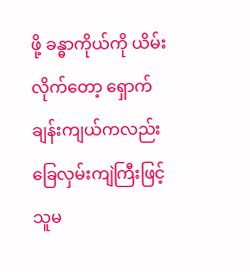ဖို့ ခန္ဓာကိုယ်ကို ယိမ်းလိုက်တော့ ရှောက်ချန်းကျယ်ကလည်း ခြေလှမ်းကျဲကြီးဖြင့် သူမ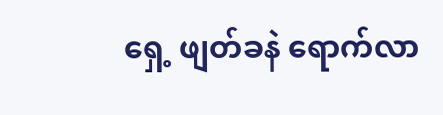ရှေ့ ဖျတ်ခနဲ ရောက်လာ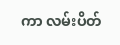ကာ လမ်းပိတ်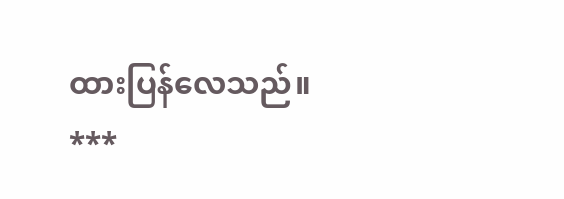ထားပြန်လေသည်။
***